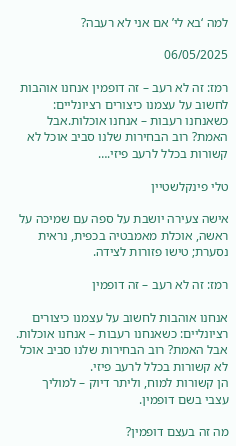למה ‘בא לי’ אם אני לא רעבה?

06/05/2025

רמז: זה לא רעב – זה דופמין אנחנו אוהבות לחשוב על עצמנו כיצורים רציונליים: כשאנחנו רעבות – אנחנו אוכלות.אבל האמת? רוב הבחירות שלנו סביב אוכל לא קשורות בכלל לרעב פיזי.…

טלי פינקלשטיין

אישה צעירה יושבת על ספה עם שמיכה על ראשה, אוכלת מאמבטיה בכפית, נראית נסערת; טישו פזורות לצידה.

רמז: זה לא רעב – זה דופמין

אנחנו אוהבות לחשוב על עצמנו כיצורים רציונליים: כשאנחנו רעבות – אנחנו אוכלות.
אבל האמת? רוב הבחירות שלנו סביב אוכל לא קשורות בכלל לרעב פיזי.
הן קשורות למוח, וליתר דיוק – למוליך עצבי בשם דופמין.

מה זה בעצם דופמין?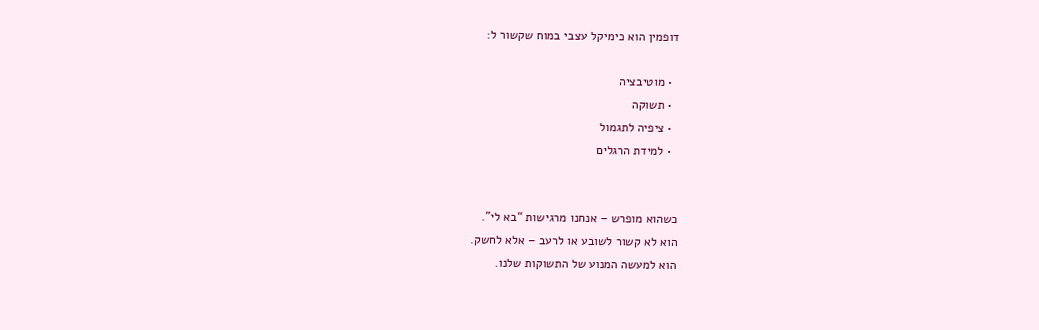דופמין הוא כימיקל עצבי במוח שקשור ל:

  • מוטיבציה
  • תשוקה
  • ציפיה לתגמול
  • למידת הרגלים


כשהוא מופרש – אנחנו מרגישות “בא לי”.
הוא לא קשור לשובע או לרעב – אלא לחשק.
הוא למעשה המנוע של התשוקות שלנו.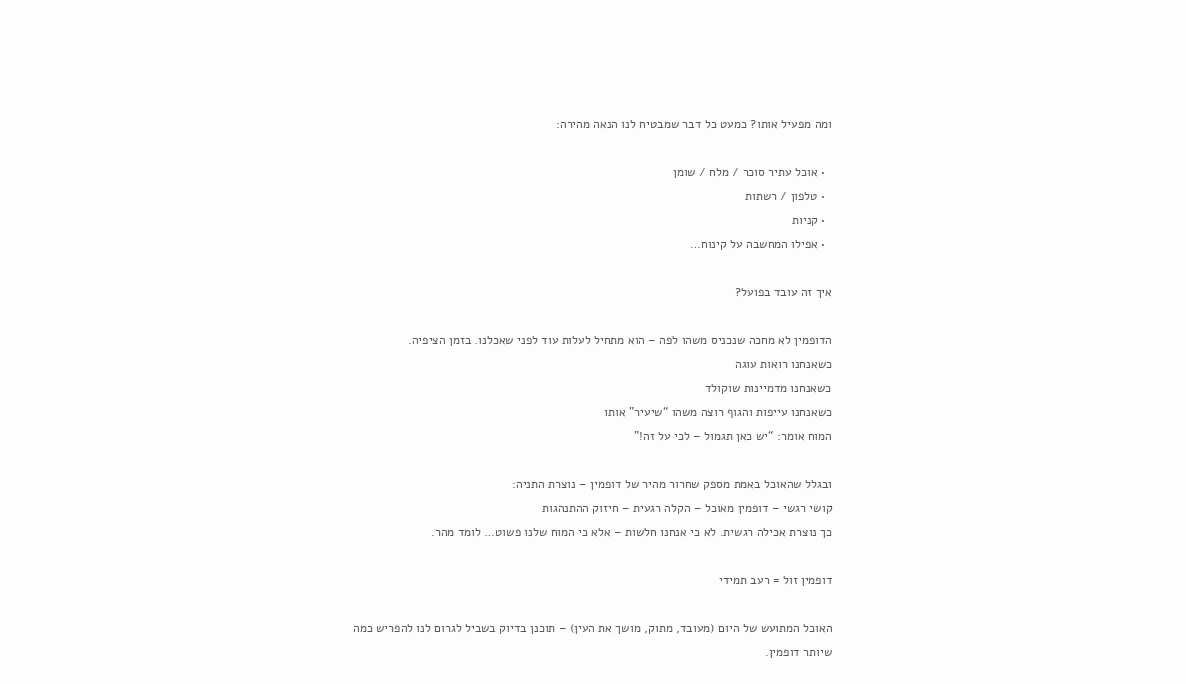ומה מפעיל אותו? כמעט כל דבר שמבטיח לנו הנאה מהירה:

  • אוכל עתיר סוכר / מלח / שומן
  • טלפון / רשתות
  • קניות
  • אפילו המחשבה על קינוח…

איך זה עובד בפועל?

הדופמין לא מחכה שנכניס משהו לפה – הוא מתחיל לעלות עוד לפני שאכלנו. בזמן הציפיה.
כשאנחנו רואות עוגה
כשאנחנו מדמיינות שוקולד
כשאנחנו עייפות והגוף רוצה משהו “שיעיר” אותו
המוח אומר: “יש כאן תגמול – לכי על זה!”

ובגלל שהאוכל באמת מספק שחרור מהיר של דופמין – נוצרת התניה:
קושי רגשי – דופמין מאוכל – הקלה רגעית – חיזוק ההתנהגות
כך נוצרת אכילה רגשית. לא כי אנחנו חלשות – אלא כי המוח שלנו פשוט… לומד מהר.

דופמין זול = רעב תמידי

האוכל המתועש של היום (מעובד, מתוק, מושך את העין) – תוכנן בדיוק בשביל לגרום לנו להפריש כמה שיותר דופמין.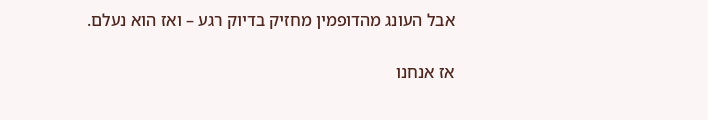אבל העונג מהדופמין מחזיק בדיוק רגע – ואז הוא נעלם.

אז אנחנו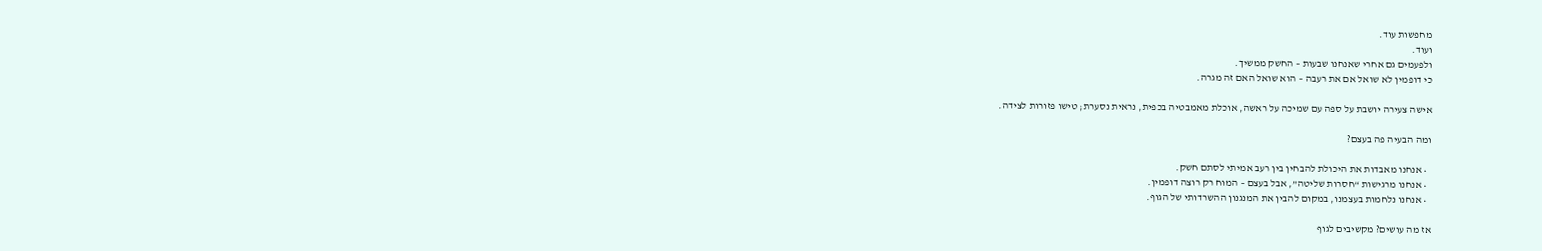מחפשות עוד.
ועוד.
ולפעמים גם אחרי שאנחנו שבעות – החשק ממשיך.
כי דופמין לא שואל אם את רעבה – הוא שואל האם זה מגרה.

אישה צעירה יושבת על ספה עם שמיכה על ראשה, אוכלת מאמבטיה בכפית, נראית נסערת; טישו פזורות לצידה.

ומה הבעיה פה בעצם?

  • אנחנו מאבדות את היכולת להבחין בין רעב אמיתי לסתם חשק.
  • אנחנו מרגישות “חסרות שליטה”, אבל בעצם – המוח רק רוצה דופמין.
  • אנחנו נלחמות בעצמנו, במקום להבין את המנגנון ההשרדותי של הגוף.

אז מה עושים? מקשיבים לגוף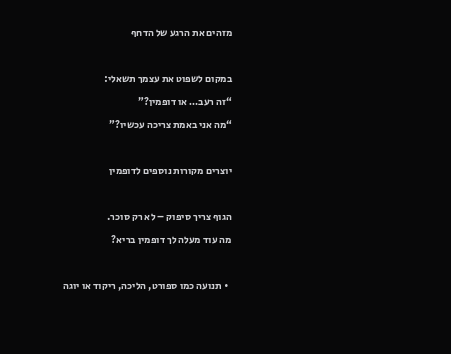מזהים את הרגע של הדחף

במקום לשפוט את עצמך תשאלי:
“זה רעב… או דופמין?”
“מה אני באמת צריכה עכשיו?”

יוצרים מקורות נוספים לדופמין

הגוף צריך סיפוק – לא רק סוכר.
מה עוד מעלה לך דופמין בריא?

  • תנועה כמו ספורט, הליכה, ריקוד או יוגה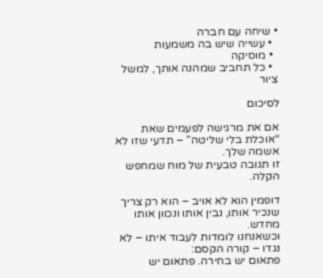• שיחה עם חברה
  • עשייה שיש בה משמעות
  • מוסיקה
  • כל תחביב שמהנה אותך, למשל ציור

לסיכום

אם את מרגישה לפעמים שאת “אוכלת בלי שליטה” – תדעי שזו לא אשמה שלך.
זו תגובה טבעית של מוח שמחפש הקלה.

דופמין הוא לא אויב – הוא רק צריך שנכיר אותו, נבין אותו ונכוון אותו מחדש.
וכשאנחנו לומדות לעבוד איתו – לא נגדו – קורה הקסם:
פתאום יש בחירה. פתאום יש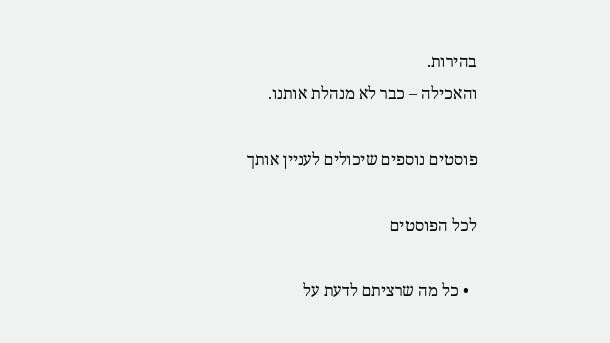בהירות.
והאכילה – כבר לא מנהלת אותנו.

פוסטים נוספים שיכולים לעניין אותך

לכל הפוסטים

  • כל מה שרציתם לדעת על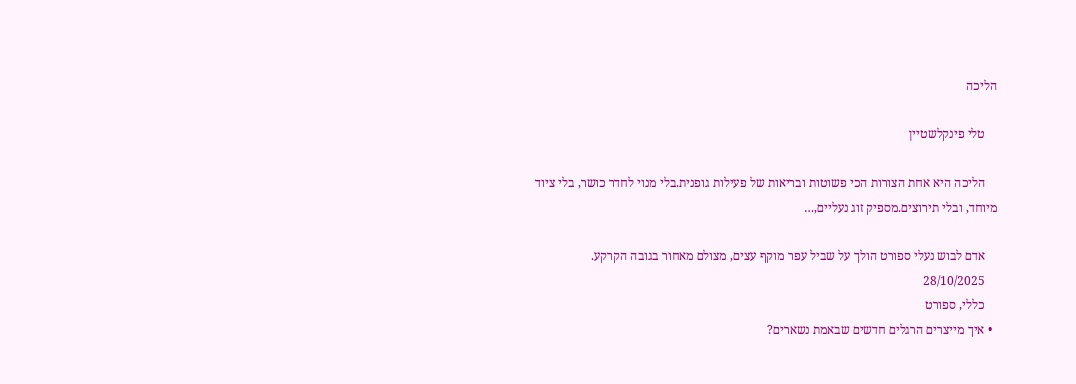הליכה

    טלי פינקלשטיין

    הליכה היא אחת הצורות הכי פשוטות ובריאות של פעילות גופנית.בלי מנוי לחדר כושר, בלי ציוד מיוחד, ובלי תירוצים.מספיק זוג נעליים,…

    אדם לבוש נעלי ספורט הולך על שביל עפר מוקף עצים, מצולם מאחור בגובה הקרקע.
    28/10/2025
    כללי, ספורט
  • איך מייצרים הרגלים חדשים שבאמת נשארים?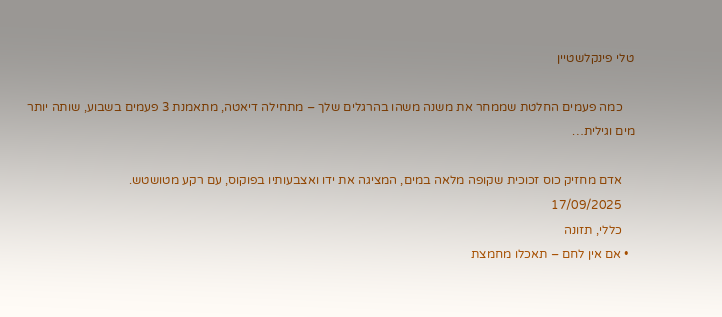טלי פינקלשטיין

    כמה פעמים החלטת שממחר את משנה משהו בהרגלים שלך – מתחילה דיאטה, מתאמנת 3 פעמים בשבוע, שותה יותר מים וגילית…

    אדם מחזיק כוס זכוכית שקופה מלאה במים, המציגה את ידו ואצבעותיו בפוקוס, עם רקע מטושטש.
    17/09/2025
    כללי, תזונה
  • אם אין לחם – תאכלו מחמצת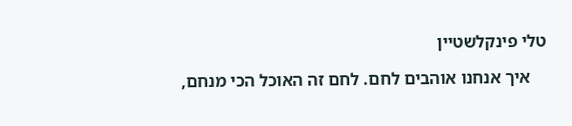טלי פינקלשטיין

    איך אנחנו אוהבים לחם. לחם זה האוכל הכי מנחם,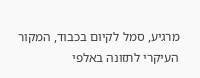מרגיע, סמל לקיום בכבוד, המקור העיקרי לתזונה באלפי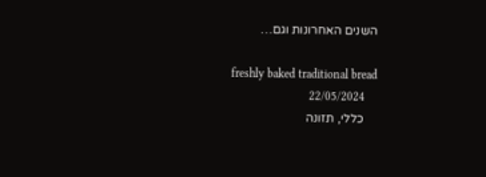השנים האחרונות וגם…

    freshly baked traditional bread
    22/05/2024
    כללי, תזונה